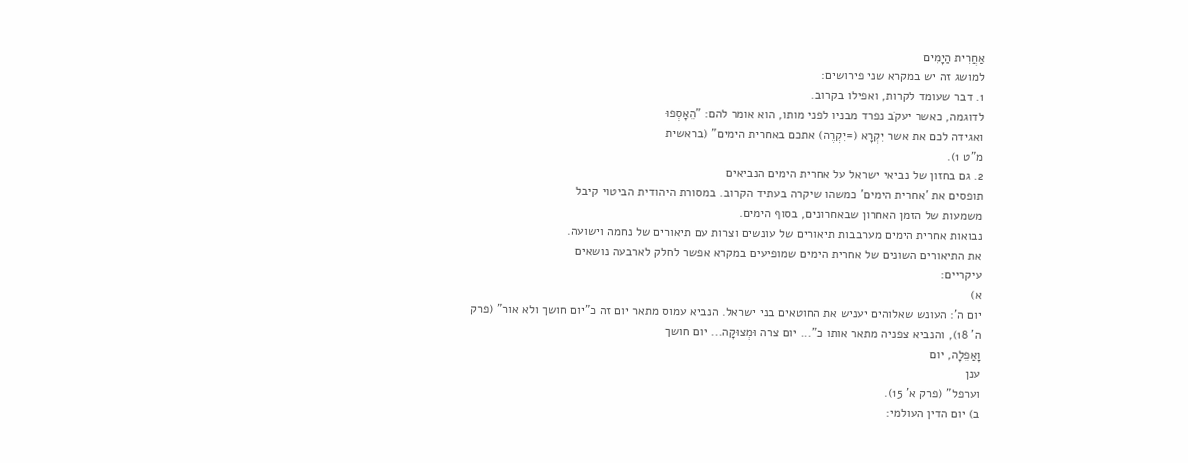אַחֲרִית הַיָמִים
למושג זה יש במקרא שני פירושים:
1. דבר שעומד לקרות, ואפילו בקרוב.
לדוגמה, כאשר יעקֹב נפרד מבניו לפני מותו, הוא אומר להם: "הֵאָסְפוּ
ואגידה לכם את אשר יִקְרָא (=יִקְרֶה) אתכם באחרית הימים" (בראשית
מ"ט 1).
2. גם בחזון של נביאי ישראל על אחרית הימים הנביאים
תופסים את 'אחרית הימים' כמשהו שיקרה בעתיד הקרוב. במסורת היהודית הביטוי קיבל
משמעות של הזמן האחרון שבאחרונים, בסוף הימים.
נבואות אחרית הימים מערבבות תיאורים של עונשים וצרות עם תיאורים של נחמה וישועה.
את התיאורים השונים של אחרית הימים שמופיעים במקרא אפשר לחלק לארבעה נושאים
עיקריים:
א)
יום ה': העונש שאלוהים יעניש את החוטאים בני ישראל. הנביא עמוס מתאר יום זה כ"יום חושך ולא אור" (פרק
ה' 18), והנביא צפניה מתאר אותו כ"... יום צרה וּמְצוּקָה... יום חושך
וָאַפֵלָה, יום
ענן
וערפל" (פרק א' 15).
ב) יום הדין העולמי: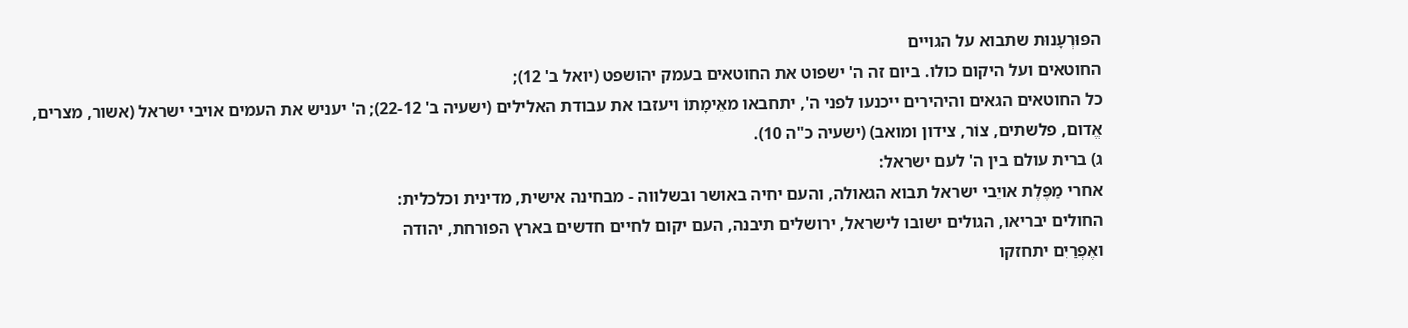הפּוּרְעָנוּת שתבוא על הגויים
החוטאים ועל היקום כולו. ביום זה ה' ישפוט את החוטאים בעמק יהושפט (יואל ב' 12);
כל החוטאים הגאים והיהירים ייכנעו לפני ה', יתחבאו מאֵימָתוֹ ויעזבו את עבודת האלילים (ישעיה ב' 22-12); ה' יעניש את העמים אויבי ישראל (אשור, מצרים,
אֱדום, פלשתים, צוֹר, צידון ומואב) (ישעיה כ"ה 10).
ג) ברית עולם בין ה' לעם ישראל:
אחרי מַפֶּלֶת אויֵבי ישראל תבוא הגאולה, והעם יחיה באושר ובשלווה - מבחינה אישית, מדינית וכלכלית:
החולים יבריאו, הגולים ישובו לישראל, ירושלים תיבנה, העם יקום לחיים חדשים בארץ הפורחת, יהודה
ואֶפְרַיִם יתחזקו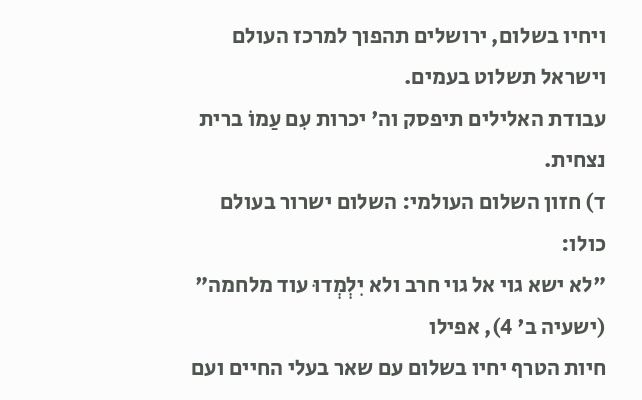ויחיו בשלום, ירושלים תהפוך למרכז העולם וישראל תשלוט בעמים.
עבודת האלילים תיפסק וה' יכרות עִם עַמוֹ ברית נצחית.
ד) חזון השלום העולמי: השלום ישרור בעולם כולו:
"לא ישא גוי אל גוי חרב ולא יִלְמְדוּ עוד מלחמה" (ישעיה ב' 4), אפילו
חיות הטרף יחיו בשלום עם שאר בעלי החיים ועם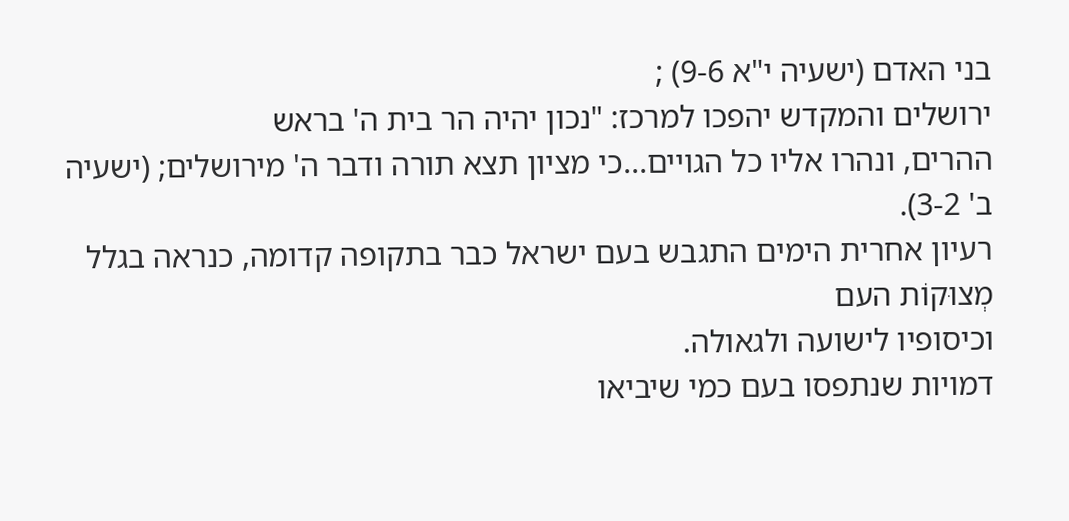בני האדם (ישעיה י"א 9-6) ;
ירושלים והמקדש יהפכו למרכז: "נכון יהיה הר בית ה' בראש
ההרים, ונהרו אליו כל הגויים...כי מציון תצא תורה ודבר ה' מירושלים; (ישעיה
ב' 3-2).
רעיון אחרית הימים התגבש בעם ישראל כבר בתקופה קדומה, כנראה בגלל מְצוּקוֹת העם
וכיסופיו לישועה ולגאולה.
דמויות שנתפסו בעם כמי שיביאו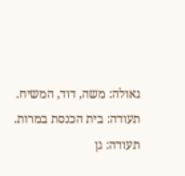גאולה: משה, דוד, המשיח.
תעודה: בית הכנסת במרות.
תעודה: גן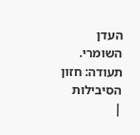העדן השומרי.
תעודה: חזון הסיבילות
|